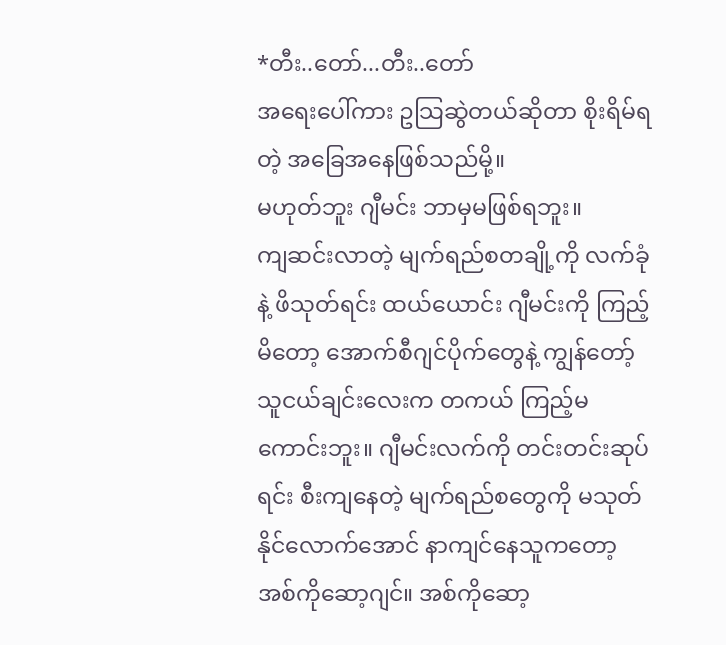*တီး..တော်...တီး..တော်
အရေးပေါ်ကား ဥသြဆွဲတယ်ဆိုတာ စိုးရိမ်ရတဲ့ အခြေအနေဖြစ်သည်မို့။
မဟုတ်ဘူး ဂျီမင်း ဘာမှမဖြစ်ရဘူး။
ကျဆင်းလာတဲ့ မျက်ရည်စတချို့ကို လက်ခုံနဲ့ ဖိသုတ်ရင်း ထယ်ယောင်း ဂျီမင်းကို ကြည့်မိတော့ အောက်စီဂျင်ပိုက်တွေနဲ့ ကျွန်တော့်သူငယ်ချင်းလေးက တကယ် ကြည့်မကောင်းဘူး။ ဂျီမင်းလက်ကို တင်းတင်းဆုပ်ရင်း စီးကျနေတဲ့ မျက်ရည်စတွေကို မသုတ်နိုင်လောက်အောင် နာကျင်နေသူကတော့ အစ်ကိုဆော့ဂျင်။ အစ်ကိုဆော့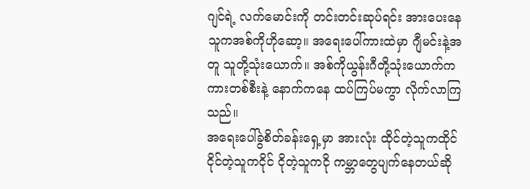ဂျင်ရဲ့ လက်မောင်းကို တင်းတင်းဆုပ်ရင်း အားပေးနေသူကအစ်ကိုဟိုဆော့။ အရေးပေါ်ကားထဲမှာ ဂျီမင်းနဲ့အတူ သူတို့သုံးယောက်။ အစ်ကိုယွန်းဂီတို့သုံးယောက်က ကားတစ်စီးနဲ့ နောက်ကနေ ထပ်ကြပ်မကွာ လိုက်လာကြသည်။
အရေးပေါ်ခွဲစိတ်ခန်းရှေ့မှာ အားလုံး ထိုင်တဲ့သူကထိုင် ငိုင်တဲ့သူကငိုင် ငိုတဲ့သူကငို ကမ္ဘာတွေပျက်နေတယ်ဆို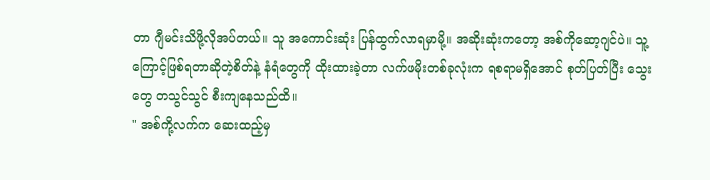တာ ဂျီမင်းသိဖို့လိုအပ်တယ်။ သူ အကောင်းဆုံး ပြန်ထွက်လာရမှာမို့။ အဆိုးဆုံးကတော့ အစ်ကိုဆော့ဂျင်ပဲ။ သူ့ကြောင့်ဖြစ်ရတာဆိုတဲ့စိတ်နဲ့ နံရံတွေကို ထိုးထားခဲ့တာ လက်ဖမိုးတစ်ခုလုံးက ရစရာမရှိအောင် စုတ်ပြတ်ပြီး သွေးတွေ တသွင်သွင် စီးကျနေသည်ထိ။
" အစ်ကို့လက်က ဆေးထည့်မှ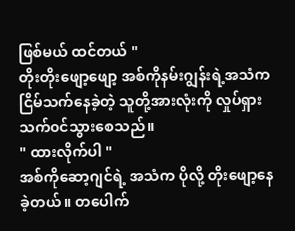ဖြစ်မယ် ထင်တယ် "
တိုးတိုးဖျော့ဖျော့ အစ်ကိုနမ်းဂျွန်းရဲ့အသံက ငြိမ်သက်နေခဲ့တဲ့ သူတို့အားလုံးကို လှုပ်ရှားသက်၀င်သွားစေသည်။
" ထားလိုက်ပါ "
အစ်ကိုဆော့ဂျင်ရဲ့ အသံက ပိုလို့ တိုးဖျော့နေခဲ့တယ်။ တပေါက်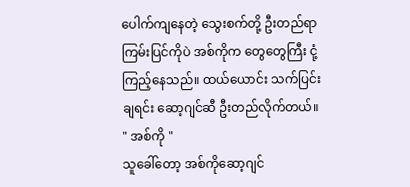ပေါက်ကျနေတဲ့ သွေးစက်တို့ ဦးတည်ရာ ကြမ်းပြင်ကိုပဲ အစ်ကိုက တွေတွေကြီး ငုံ့ကြည့်နေသည်။ ထယ်ယောင်း သက်ပြင်းချရင်း ဆော့ဂျင်ဆီ ဦးတည်လိုက်တယ်။
" အစ်ကို "
သူခေါ်တော့ အစ်ကိုဆော့ဂျင်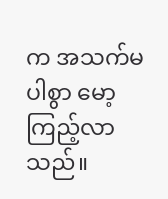က အသက်မပါစွာ မော့ကြည့်လာသည်။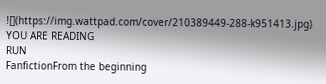![](https://img.wattpad.com/cover/210389449-288-k951413.jpg)
YOU ARE READING
RUN
FanfictionFrom the beginning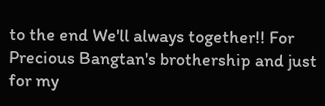to the end We'll always together!! For Precious Bangtan's brothership and just for my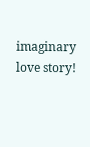imaginary love story!